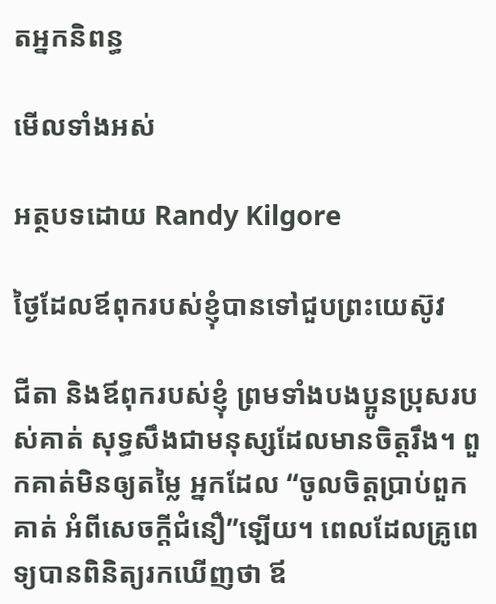តអ្នកនិពន្ធ

មើលទាំងអស់

អត្ថបទដោយ Randy Kilgore

ថ្ងៃដែលឪពុករបស់ខ្ញុំបានទៅជួបព្រះយេស៊ូវ

ជីតា និងឪពុករបស់ខ្ញុំ ព្រមទាំងបងប្អូនប្រុសរបស់គាត់ សុទ្ធសឹងជាមនុស្សដែលមានចិត្តរឹង។ ពួកគាត់មិនឲ្យតម្លៃ អ្នកដែល “ចូលចិត្តប្រាប់ពួកគាត់ អំពីសេចក្តីជំនឿ”ឡើយ។ ពេលដែលគ្រូពេទ្យបានពិនិត្យរកឃើញថា ឪ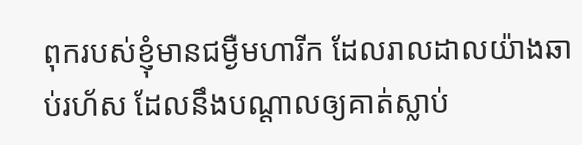ពុករបស់ខ្ញុំមានជម្ងឺមហារីក ដែលរាលដាលយ៉ាងឆាប់រហ័ស ដែលនឹងបណ្តាលឲ្យគាត់ស្លាប់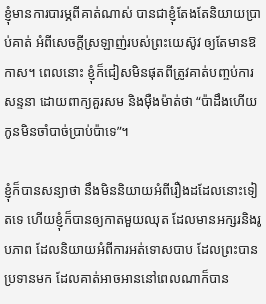ខ្ញុំមានការបារម្ភពីគាត់ណាស់ បានជាខ្ញុំតែងតែនិយាយប្រាប់គាត់ អំពីសេចក្តីស្រឡាញ់របស់ព្រះយេស៊ូវ ឲ្យតែមានឱកាស។ ពេលនោះ ខ្ញុំក៏ជៀសមិនផុតពីត្រូវគាត់បញ្ចប់ការសន្ទនា ដោយពាក្យគួរសម និងម៉ឺងម៉ាត់ថា “ប៉ាដឹងហើយ កូនមិនចាំបាច់ប្រាប់ប៉ាទេ”។

ខ្ញុំក៏បានសន្យាថា នឹងមិននិយាយអំពីរឿងដដែលនោះទៀតទេ ហើយខ្ញុំក៏បានឲ្យកាតមួយឈុត ដែលមានអក្សរនិងរូបភាព ដែលនិយាយអំពីការអត់ទោសបាប ដែលព្រះបានប្រទានមក ដែលគាត់អាចអាននៅពេលណាក៏បាន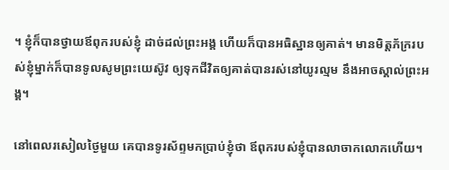។ ខ្ញុំក៏បានថ្វាយឪពុករបស់ខ្ញុំ ដាច់ដល់ព្រះអង្គ ហើយក៏បានអធិស្ឋានឲ្យគាត់។ មានមិត្តភ័ក្ររបស់ខ្ញុំម្នាក់ក៏បានទូលសូមព្រះយេស៊ូវ ឲ្យទុកជីវិតឲ្យគាត់បានរស់នៅយូរល្មម នឹងអាចស្គាល់ព្រះអង្គ។

នៅពេលរសៀលថ្ងៃមួយ គេបានទូរស័ព្ទមកប្រាប់ខ្ញុំថា ឪពុករបស់ខ្ញុំបានលាចាកលោកហើយ។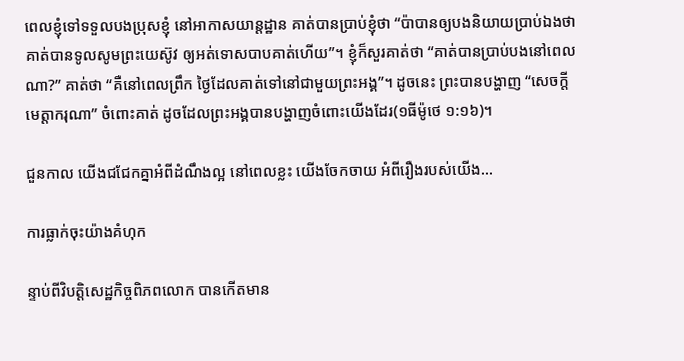ពេលខ្ញុំទៅទទួលបងប្រុសខ្ញុំ នៅអាកាសយាន្តដ្ឋាន គាត់បានប្រាប់ខ្ញុំថា “ប៉ាបានឲ្យបងនិយាយប្រាប់ឯងថា គាត់បានទូលសូមព្រះយេស៊ូវ ឲ្យអត់ទោសបាបគាត់ហើយ”។ ខ្ញុំក៏សួរគាត់ថា “គាត់បានប្រាប់បងនៅពេលណា?” គាត់ថា “គឺនៅពេលព្រឹក ថ្ងៃដែលគាត់ទៅនៅជាមួយព្រះអង្គ”។ ដូចនេះ ព្រះបានបង្ហាញ “សេចក្តីមេត្តាករុណា” ចំពោះគាត់ ដូចដែលព្រះអង្គបានបង្ហាញចំពោះយើងដែរ(១ធីម៉ូថេ ១:១៦)។

ជួនកាល យើងជជែកគ្នាអំពីដំណឹងល្អ នៅពេលខ្លះ យើងចែកចាយ អំពីរឿងរបស់យើង…

ការធ្លាក់ចុះយ៉ាងគំហុក

ន្ទាប់ពីវិបត្តិសេដ្ឋកិច្ចពិភពលោក បានកើតមាន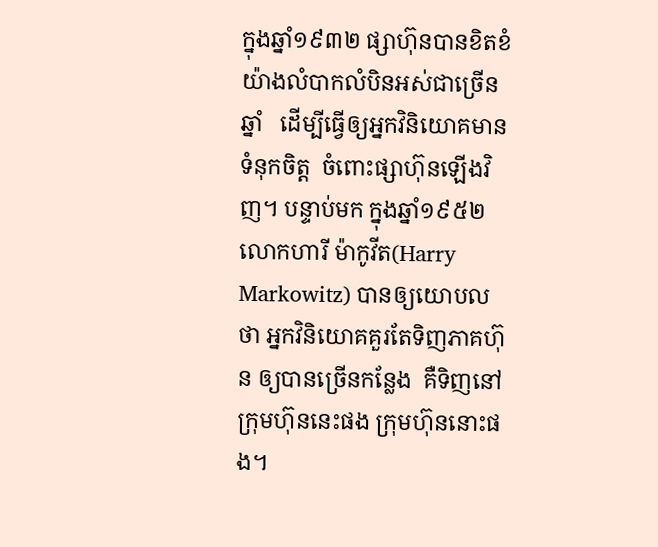ក្នុងឆ្នាំ១៩៣២ ផ្សាហ៊ុនបានខិតខំយ៉ាងលំបាកលំបិនអស់ជាច្រើនឆ្នាំ   ដើម្បីធ្វើឲ្យអ្នកវិនិយោគមានទំនុកចិត្ត  ចំពោះផ្សាហ៊ុនឡើងវិញ។ បន្ទាប់មក ក្នុងឆ្នាំ១៩៥២ លោកហារី ម៉ាកូវីត(Harry Markowitz) បានឲ្យយោបលថា អ្នកវិនិយោគគួរតែទិញភាគហ៊ុន ឲ្យបានច្រើនកន្លែង  គឺទិញនៅក្រុមហ៊ុននេះផង ក្រុមហ៊ុននោះផង។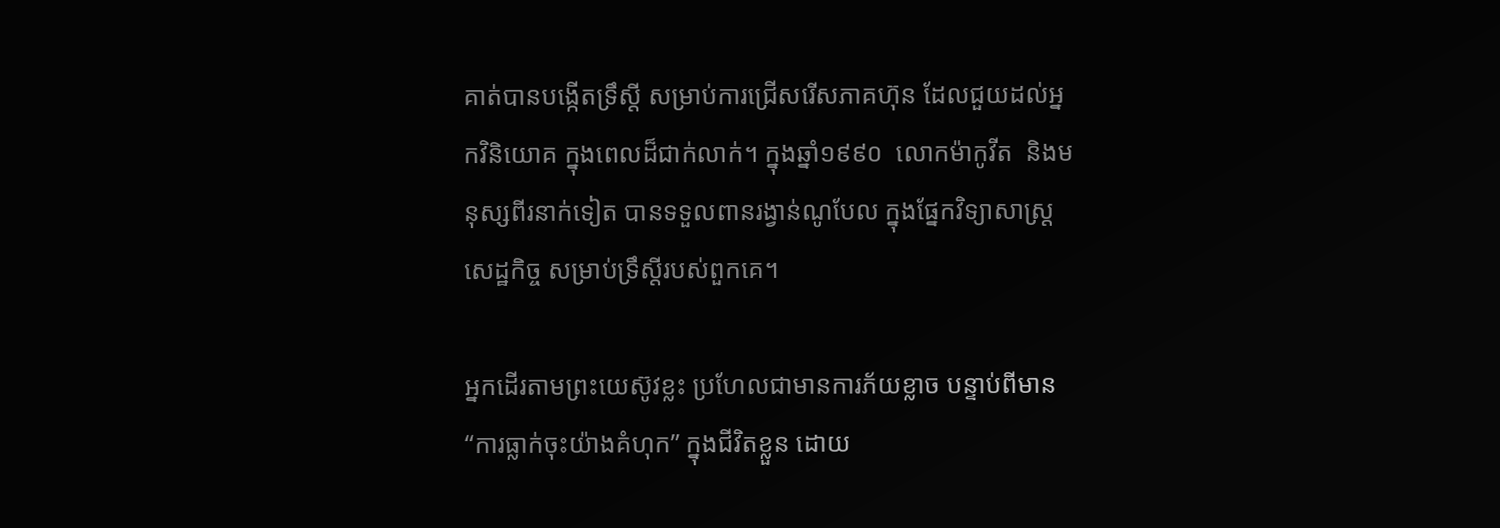គាត់បានបង្កើតទ្រឹស្តី សម្រាប់ការជ្រើសរើសភាគហ៊ុន ដែលជួយដល់អ្នកវិនិយោគ ក្នុងពេលដ៏ជាក់លាក់។ ក្នុងឆ្នាំ១៩៩០  លោកម៉ាកូវីត  និងមនុស្សពីរនាក់ទៀត បានទទួលពានរង្វាន់ណូបែល ក្នុងផ្នែកវិទ្យាសាស្រ្តសេដ្ឋកិច្ច សម្រាប់ទ្រឹស្តីរបស់ពួកគេ។

អ្នកដើរតាមព្រះយេស៊ូវខ្លះ ប្រហែលជាមានការភ័យខ្លាច បន្ទាប់ពីមាន “ការធ្លាក់ចុះយ៉ាងគំហុក” ក្នុងជីវិតខ្លួន ដោយ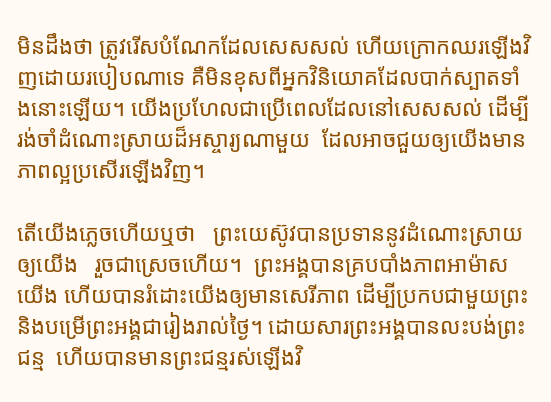មិនដឹងថា ត្រូវរើសបំណែកដែលសេសសល់ ហើយក្រោកឈរឡើងវិញដោយរបៀបណាទេ គឺមិនខុសពីអ្នកវិនិយោគដែលបាក់ស្បាតទាំងនោះឡើយ។ យើងប្រហែលជាប្រើពេលដែលនៅសេសសល់ ដើម្បីរង់ចាំដំណោះស្រាយដ៏អស្ចារ្យណាមួយ  ដែលអាចជួយឲ្យយើងមានភាពល្អប្រសើរឡើងវិញ។

តើយើងភ្លេចហើយឬថា   ព្រះយេស៊ូវបានប្រទាននូវដំណោះស្រាយឲ្យយើង   រួចជាស្រេចហើយ។  ព្រះអង្គបានគ្របបាំងភាពអាម៉ាសយើង ហើយបានរំដោះយើងឲ្យមានសេរីភាព ដើម្បីប្រកបជាមួយព្រះ និងបម្រើព្រះអង្គជារៀងរាល់ថ្ងៃ។ ដោយសារព្រះអង្គបានលះបង់ព្រះជន្ម  ហើយបានមានព្រះជន្មរស់ឡើងវិ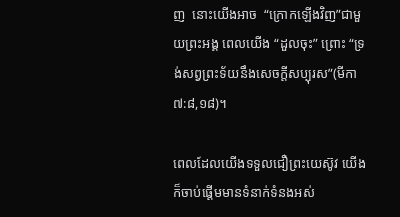ញ  នោះយើងអាច  “ក្រោកឡើងវិញ”ជាមួយព្រះអង្គ ពេលយើង “ដួលចុះ” ព្រោះ “ទ្រង់សព្វព្រះទ័យនឹងសេចក្តីសប្បុរស”(មីកា ៧:៨,១៨)។

ពេលដែលយើងទទួលជឿព្រះយេស៊ូវ យើងក៏ចាប់ផ្តើមមានទំនាក់ទំនងអស់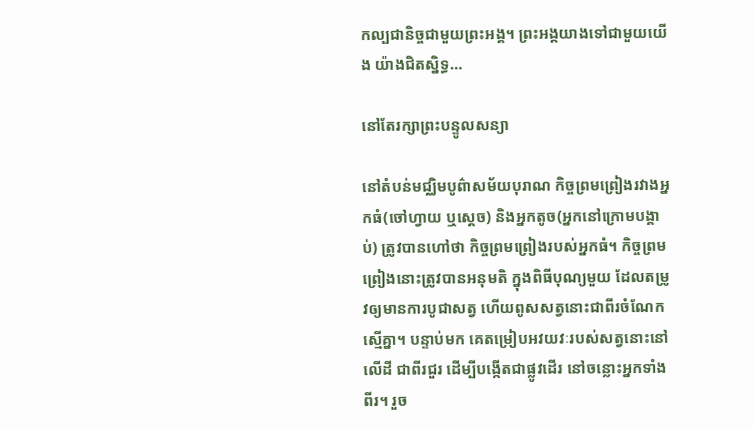កល្បជានិច្ចជាមួយព្រះអង្គ។ ព្រះអង្គយាងទៅជាមួយយើង យ៉ាងជិតស្និទ្ធ…

នៅតែរក្សាព្រះបន្ទូលសន្យា

នៅតំបន់មជ្ឈិមបូព៌ាសម័យបុរាណ កិច្ចព្រមព្រៀងរវាងអ្នកធំ(ចៅហ្វាយ ឬស្តេច) និងអ្នកតូច(អ្នកនៅក្រោមបង្គាប់) ត្រូវបានហៅថា កិច្ចព្រមព្រៀងរបស់អ្នកធំ។ កិច្ចព្រមព្រៀងនោះត្រូវបានអនុមតិ ក្នុងពិធីបុណ្យមួយ ដែលតម្រូវឲ្យមានការបូជាសត្វ ហើយពូសសត្វនោះជាពីរចំណែកស្មើគ្នា។ បន្ទាប់មក គេតម្រៀបអវយវៈរបស់សត្វនោះនៅលើដី ជាពីរជួរ ដើម្បីបង្កើតជាផ្លូវដើរ នៅចន្លោះអ្នកទាំងពីរ។ រួច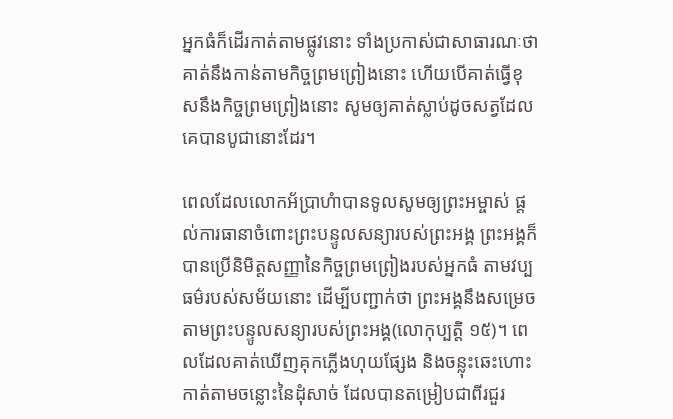អ្នកធំក៏ដើរកាត់តាមផ្លូវនោះ ទាំងប្រកាស់ជាសាធារណៈថា គាត់នឹងកាន់តាមកិច្ចព្រមព្រៀងនោះ ហើយបើគាត់ធ្វើខុសនឹងកិច្ចព្រមព្រៀងនោះ សូមឲ្យគាត់ស្លាប់ដូចសត្វដែលគេបានបូជានោះដែរ។

ពេលដែលលោកអ័ប្រាហំាបានទូលសូមឲ្យព្រះអម្ចាស់ ផ្តល់ការធានាចំពោះព្រះបន្ទូលសន្យារបស់ព្រះអង្គ ព្រះអង្គក៏បានប្រើនិមិត្តសញ្ញានៃកិច្ចព្រមព្រៀងរបស់អ្នកធំ តាមវប្បធម៌របស់សម័យនោះ ដើម្បីបញ្ជាក់ថា ព្រះអង្គនឹងសម្រេចតាមព្រះបន្ទូលសន្យារបស់ព្រះអង្គ(លោកុប្បត្តិ ១៥)។ ពេលដែលគាត់ឃើញគុកភ្លើងហុយផ្សែង និងចន្លុះឆេះហោះកាត់តាមចន្លោះនៃដុំសាច់ ដែលបានតម្រៀបជាពីរជួរ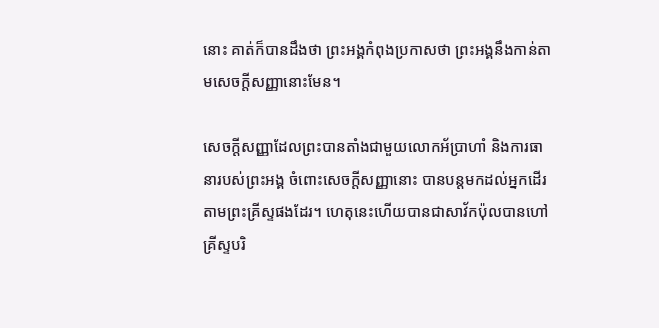នោះ គាត់ក៏បានដឹងថា ព្រះអង្គកំពុងប្រកាសថា ព្រះអង្គនឹងកាន់តាមសេចក្តីសញ្ញានោះមែន។

សេចក្តីសញ្ញាដែលព្រះបានតាំងជាមួយលោកអ័ប្រាហាំ និងការធានារបស់ព្រះអង្គ ចំពោះសេចក្តីសញ្ញានោះ បានបន្តមកដល់អ្នកដើរតាមព្រះគ្រីស្ទផងដែរ។ ហេតុនេះហើយបានជាសាវ័កប៉ុលបានហៅគ្រីស្ទបរិ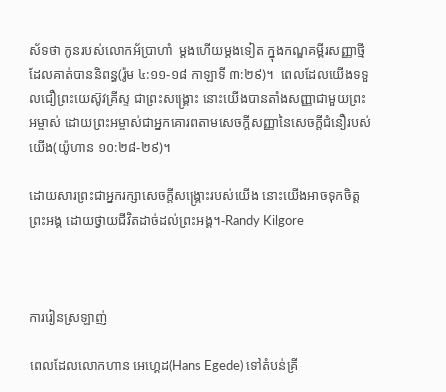ស័ទថា កូនរបស់លោកអ័ប្រាហាំ  ម្តងហើយម្តងទៀត ក្នុងកណ្ឌគម្ពីរសញ្ញាថ្មី ដែលគាត់បាននិពន្ធ(រ៉ូម ៤:១១-១៨ កាឡាទី ៣:២៩)។  ពេលដែលយើងទទួលជឿព្រះយេស៊ូវគ្រីស្ទ ជាព្រះសង្រ្គោះ នោះយើងបានតាំងសញ្ញាជាមួយព្រះអម្ចាស់ ដោយព្រះអម្ចាស់ជាអ្នកគោរពតាមសេចក្តីសញ្ញានៃសេចក្តីជំនឿរបស់យើង(យ៉ូហាន ១០:២៨-២៩)។

ដោយសារព្រះជាអ្នករក្សាសេចក្តីសង្រ្គោះរបស់យើង នោះយើងអាចទុកចិត្តព្រះអង្គ ដោយថ្វាយជីវិតដាច់ដល់ព្រះអង្គ។-Randy Kilgore



ការរៀនស្រឡាញ់

ពេលដែលលោកហាន អេហ្គេដ(Hans Egede) ទៅតំបន់គ្រី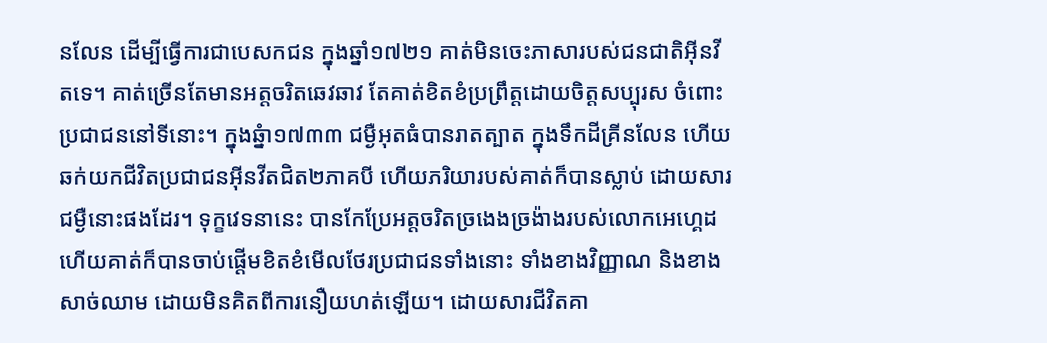នលែន ដើម្បីធ្វើការជាបេសកជន ក្នុងឆ្នាំ១៧២១ គាត់មិនចេះភាសារបស់ជនជាតិអ៊ីនវីតទេ។ គាត់ច្រើនតែមានអត្តចរិតឆេវឆាវ តែគាត់ខិតខំប្រព្រឹត្តដោយចិត្តសប្បុរស ចំពោះប្រជាជននៅទីនោះ។ ក្នុងឆ្នំា១៧៣៣ ជម្ងឺអុតធំបានរាតត្បាត ក្នុងទឹកដីគ្រីនលែន ហើយឆក់យកជីវិតប្រជាជនអ៊ីនវីតជិត២ភាគបី ហើយភរិយារបស់គាត់ក៏បានស្លាប់ ដោយសារជម្ងឺនោះផងដែរ។ ទុក្ខវេទនានេះ បានកែប្រែអត្តចរិតច្រងេងច្រង៉ាងរបស់លោកអេហ្គេដ ហើយគាត់ក៏បានចាប់ផ្តើមខិតខំមើលថែរប្រជាជនទាំងនោះ ទាំងខាងវិញ្ញាណ និងខាងសាច់ឈាម ដោយមិនគិតពីការនឿយហត់ឡើយ។ ដោយសារជីវិតគា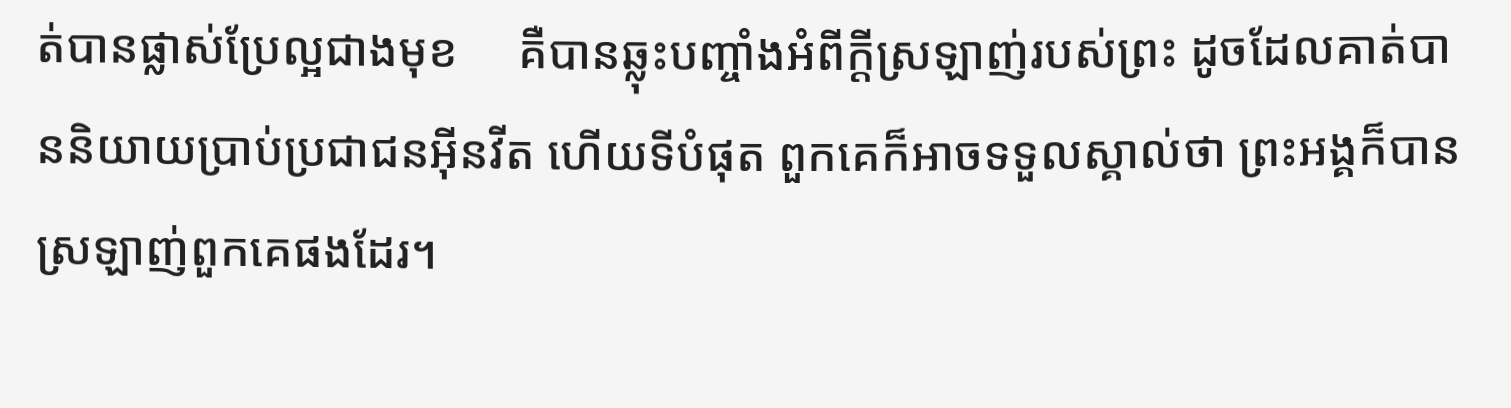ត់បានផ្លាស់ប្រែល្អជាងមុខ     គឺបានឆ្លុះបញ្ចាំងអំពីក្តីស្រឡាញ់របស់ព្រះ ដូចដែលគាត់បាននិយាយប្រាប់ប្រជាជនអ៊ីនវីត ហើយទីបំផុត ពួកគេក៏អាចទទួលស្គាល់ថា ព្រះអង្គក៏បានស្រឡាញ់ពួកគេផងដែរ។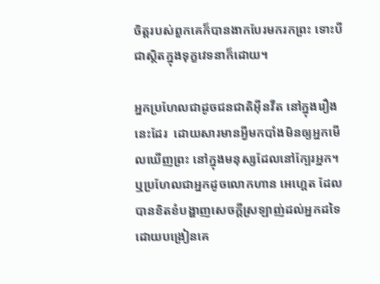ចិត្តរបស់ពួកគេក៏បានងាកបែរមករកព្រះ ទោះបីជាស្ថិតក្នុងទុក្ខវេទនាក៏ដោយ។

អ្នកប្រហែលជាដូចជនជាតិអ៊ីនវីត នៅក្នុងរឿងនេះដែរ  ដោយសារមានអ្វីមកបាំងមិនឲ្យអ្នកមើលឃើញព្រះ នៅក្នុងមនុស្សដែលនៅក្បែរអ្នក។  ឬប្រហែលជាអ្នកដូចលោកហាន អេហ្គេត ដែលបានខិតខំបង្ហាញសេចក្តីស្រឡាញ់ដល់អ្នកដទៃ ដោយបង្រៀនគេ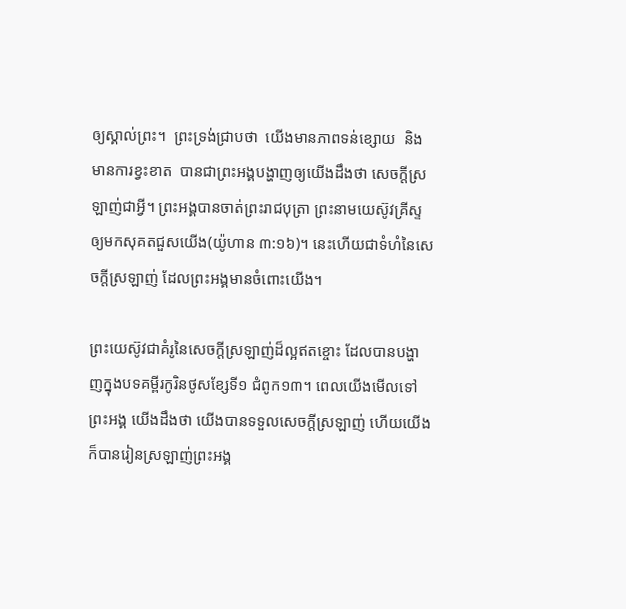ឲ្យស្គាល់ព្រះ។  ព្រះទ្រង់ជ្រាបថា  យើងមានភាពទន់ខ្សោយ  និងមានការខ្វះខាត  បានជាព្រះអង្គបង្ហាញឲ្យយើងដឹងថា សេចក្តីស្រឡាញ់ជាអ្វី។ ព្រះអង្គបានចាត់ព្រះរាជបុត្រា ព្រះនាមយេស៊ូវគ្រីស្ទ ឲ្យមកសុគតជួសយើង(យ៉ូហាន ៣:១៦)។ នេះហើយជាទំហំនៃសេចក្តីស្រឡាញ់ ដែលព្រះអង្គមានចំពោះយើង។

ព្រះយេស៊ូវជាគំរូនៃសេចក្តីស្រឡាញ់ដ៏ល្អឥតខ្ចោះ ដែលបានបង្ហាញក្នុងបទគម្ពីរកូរិនថូសខ្សែទី១ ជំពូក១៣។ ពេលយើងមើលទៅព្រះអង្គ យើងដឹងថា យើងបានទទួលសេចក្តីស្រឡាញ់ ហើយយើងក៏បានរៀនស្រឡាញ់ព្រះអង្គ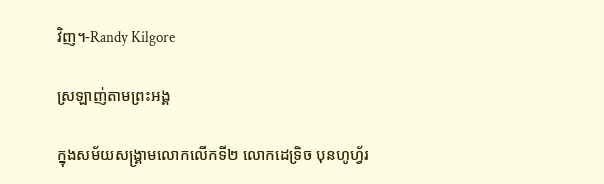វិញ។-Randy Kilgore

ស្រឡាញ់តាមព្រះអង្គ

ក្នុងសម័យសង្រ្គាមលោកលើកទី២ លោកដេទ្រិច បុនហូហ្វ័រ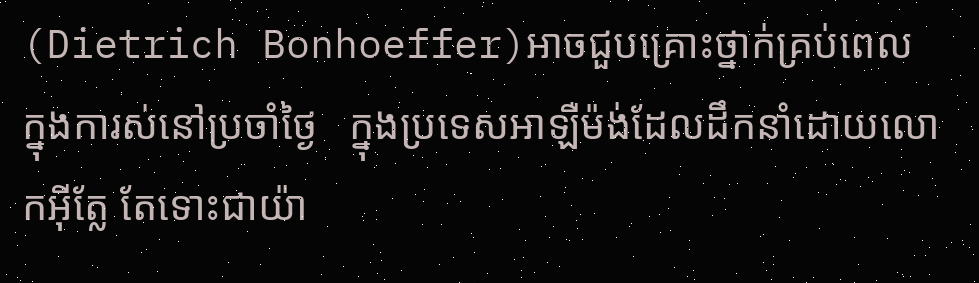(Dietrich Bonhoeffer)អាចជួបគ្រោះថ្នាក់គ្រប់ពេល   ក្នុងការស់នៅប្រចាំថ្ងៃ   ក្នុងប្រទេសអាឡឺម៉ង់ដែលដឹកនាំដោយលោកអ៊ីត្លែ តែទោះជាយ៉ា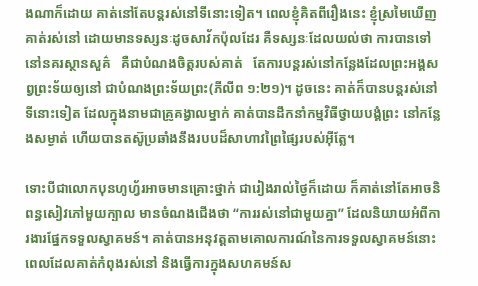ងណាក៏ដោយ គាត់នៅតែបន្តរស់នៅទីនោះទៀត។ ពេលខ្ញុំគិតពីរឿងនេះ ខ្ញុំស្រមៃឃើញគាត់រស់នៅ ដោយមានទស្សនៈដូចសាវ័កប៉ុលដែរ គឺទស្សនៈដែលយល់ថា ការបានទៅនៅនគរស្ថានសួគ៌   គឺជាបំណងចិត្តរបស់គាត់   តែការបន្តរស់នៅកន្លែងដែលព្រះអង្គសព្វព្រះទ័យឲ្យនៅ ជាបំណងព្រះទ័យព្រះ(ភីលីព ១:២១)។ ដូចនេះ គាត់ក៏បានបន្តរស់នៅទីនោះទៀត ដែលក្នុងនាមជាគ្រូគង្វាលម្នាក់ គាត់បានដឹកនាំកម្មវិធីថ្វាយបង្គំព្រះ នៅកន្លែងសម្ងាត់ ហើយបានតស៊ូប្រឆាំងនឹងរបបដ៏សាហាវព្រៃផ្សៃរបស់អ៊ីត្លែ។

ទោះបីជាលោកបុនហូហ្វ័រអាចមានគ្រោះថ្នាក់ ជារៀងរាល់ថ្ងៃក៏ដោយ ក៏គាត់នៅតែអាចនិពន្ធសៀវភៅមួយក្បាល មានចំណងជើងថា “ការរស់នៅជាមួយគ្នា” ដែលនិយាយអំពីការងារផ្នែកទទួលស្វាគមន៍។ គាត់បានអនុវត្តតាមគោលការណ៍នៃការទទួលស្វាគមន៍នោះ ពេលដែលគាត់កំពុងរស់នៅ និងធ្វើការក្នុងសហគមន៍ស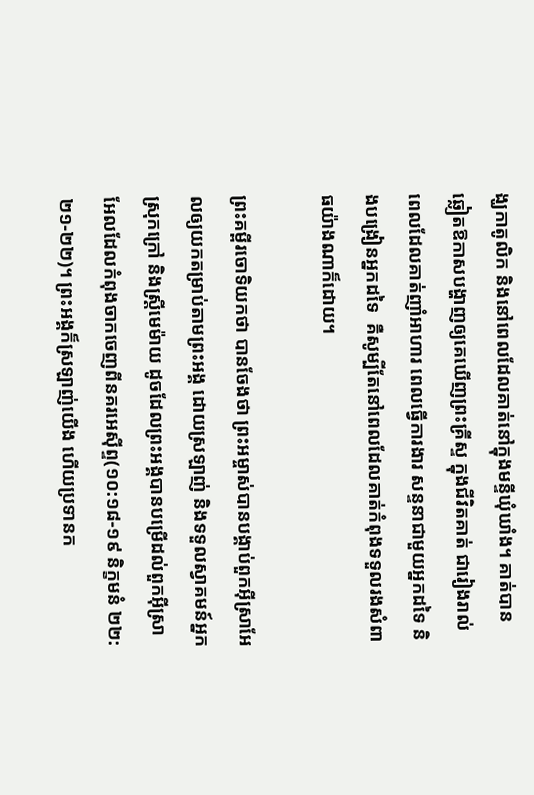ង្ឃកាតូលិក និងនៅពេលដែលគាត់នៅក្នុងមន្ទីឃុំឃាំង។ គាត់បានឆ្លៀតឱកាសបង្ហាញឲ្យគេឃើញព្រះគ្រីស្ទ ក្នុងជីវិតគាត់ ជារៀងរាល់ពេលដែលគាត់ញាំអាហារ ពេលធ្វើការងារ សន្ទនាជាមួយអ្នកដទៃ និងបង្រៀនអ្នកដទៃ  គឺសូម្បីតែនៅពេលដែលគាត់កំពុងទទួលរងសំពាធយ៉ាងណាក៏ដោយ។

ព្រះគម្ពីរចោទិយកថា បានចែងថា ព្រះអម្ចាស់បានបង្គាប់ពួកអ៊ីស្រាអែលឲ្យយកតម្រាប់តាមព្រះអង្គ ដោយស្រឡាញ់ និងទទួលស្វាគមន៍អ្នកស្រុកក្រៅ និងស្រ្តីមេម៉ាយ ដូចដែលព្រះអង្គបានបម្រើដល់ពួកអ៊ីស្រាអែលដែលកំពុងចាកចេញពីនគរអេស៊ីព្ទ(១០:១៨-១៩ និក្ខមនំ ២២:២១-២២)។ ព្រះអង្គក៏ស្រឡាញ់យើង ហើយប្រទានក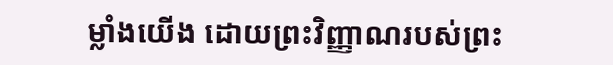ម្លាំងយើង ដោយព្រះវិញ្ញាណរបស់ព្រះ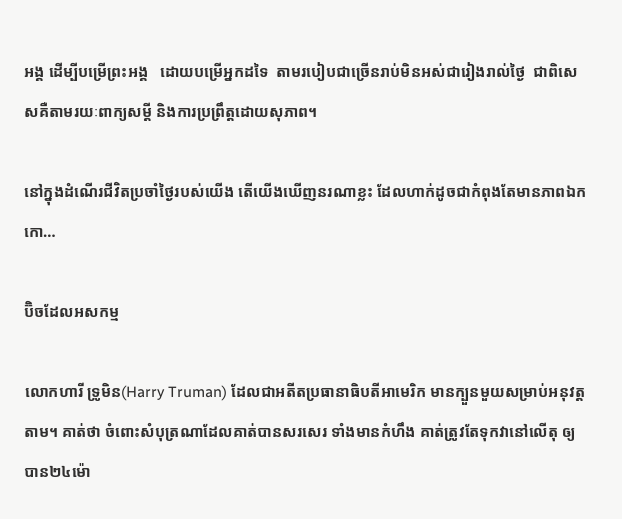អង្គ ដើម្បីបម្រើព្រះអង្គ   ដោយបម្រើអ្នកដទៃ  តាមរបៀបជាច្រើនរាប់មិនអស់ជារៀងរាល់ថ្ងៃ  ជាពិសេសគឺតាមរយៈពាក្យសម្តី និងការប្រព្រឹត្តដោយសុភាព។

នៅក្នុងដំណើរជីវិតប្រចាំថ្ងៃរបស់យើង តើយើងឃើញនរណាខ្លះ ដែលហាក់ដូចជាកំពុងតែមានភាពឯកកោ…

ប៊ិចដែលអសកម្ម

លោកហារី ទ្រូមិន(Harry Truman) ដែលជាអតីតប្រធានាធិបតីអាមេរិក មានក្បួនមួយសម្រាប់អនុវត្តតាម។ គាត់ថា ចំពោះសំបុត្រណាដែលគាត់បានសរសេរ ទាំងមានកំហឹង គាត់ត្រូវតែទុកវានៅលើតុ ឲ្យបាន២៤ម៉ោ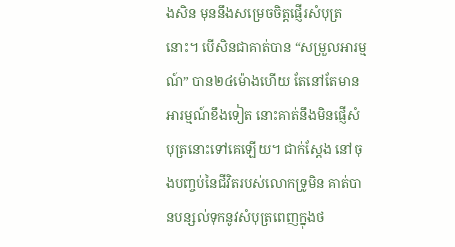ងសិន មុននឹងសម្រេចចិត្តផ្ញើរសំបុត្រនោះ។ បើសិនជាគាត់បាន “សម្រួលអារម្មណ៍” បាន២៤ម៉ោងហើយ តែនៅតែមានអារម្មណ៍ខឹងទៀត នោះគាត់នឹងមិនផ្ញើសំបុត្រនោះទៅគេឡើយ។ ជាក់ស្តែង នៅចុងបញ្ចប់នៃជីវិតរបស់លោកទ្រូមិន គាត់បានបន្សល់ទុកនូវសំបុត្រពេញក្នុងថ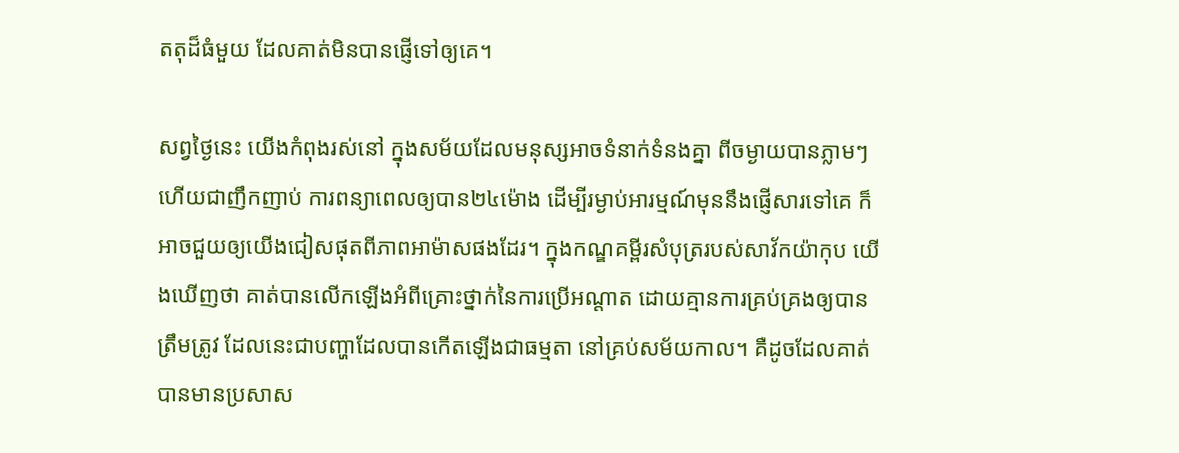តតុដ៏ធំមួយ ដែលគាត់មិនបានផ្ញើទៅឲ្យគេ។

សព្វថ្ងៃនេះ យើងកំពុងរស់នៅ ក្នុងសម័យដែលមនុស្សអាចទំនាក់ទំនងគ្នា ពីចម្ងាយបានភ្លាមៗ ហើយជាញឹកញាប់ ការពន្យាពេលឲ្យបាន២៤ម៉ោង ដើម្បីរម្ងាប់អារម្មណ៍មុននឹងផ្ញើសារទៅគេ ក៏អាចជួយឲ្យយើងជៀសផុតពីភាពអាម៉ាសផងដែរ។ ក្នុងកណ្ឌគម្ពីរសំបុត្ររបស់សាវ័កយ៉ាកុប យើងឃើញថា គាត់បានលើកឡើងអំពីគ្រោះថ្នាក់នៃការប្រើអណ្តាត ដោយគ្មានការគ្រប់គ្រងឲ្យបានត្រឹមត្រូវ ដែលនេះជាបញ្ហាដែលបានកើតឡើងជាធម្មតា នៅគ្រប់សម័យកាល។ គឺដូចដែលគាត់បានមានប្រសាស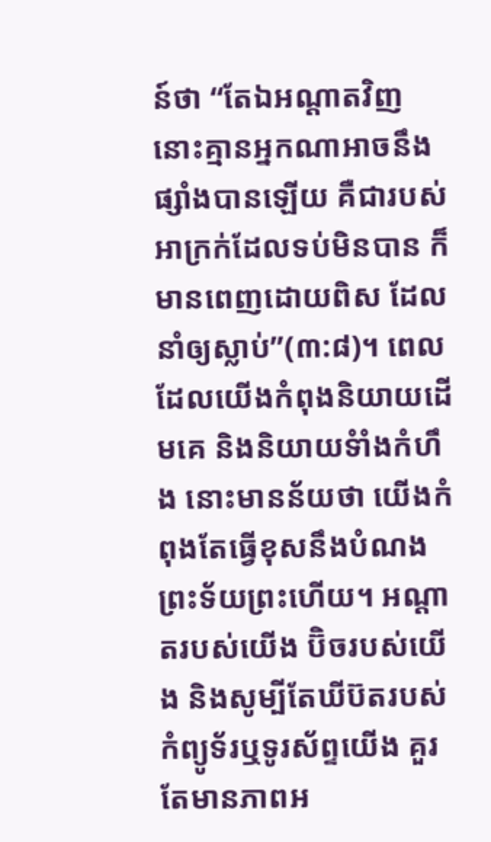ន៍ថា “តែឯអណ្តាតវិញ នោះគ្មានអ្នកណាអាចនឹងផ្សាំងបានឡើយ គឺជារបស់អាក្រក់ដែលទប់មិនបាន ក៏មានពេញដោយពិស ដែលនាំឲ្យស្លាប់”(៣:៨)។ ពេលដែលយើងកំពុងនិយាយដើមគេ និងនិយាយទំាំងកំហឹង នោះមានន័យថា យើងកំពុងតែធ្វើខុសនឹងបំណងព្រះទ័យព្រះហើយ។ អណ្តាតរបស់យើង ប៊ិចរបស់យើង និងសូម្បីតែឃីប៊តរបស់កំព្យូទ័រឬទូរស័ព្ទយើង គួរតែមានភាពអ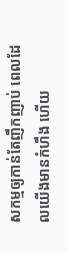សកម្មឲ្យកាន់តែញឹកញាប់ ពេលដែលយើងមានកំហឹង ហើយ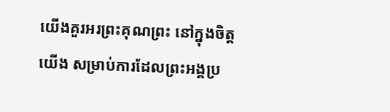យើងគួរអរព្រះគុណព្រះ នៅក្នុងចិត្តយើង សម្រាប់ការដែលព្រះអង្គប្រ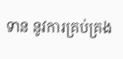ទាន នូវការគ្រប់គ្រង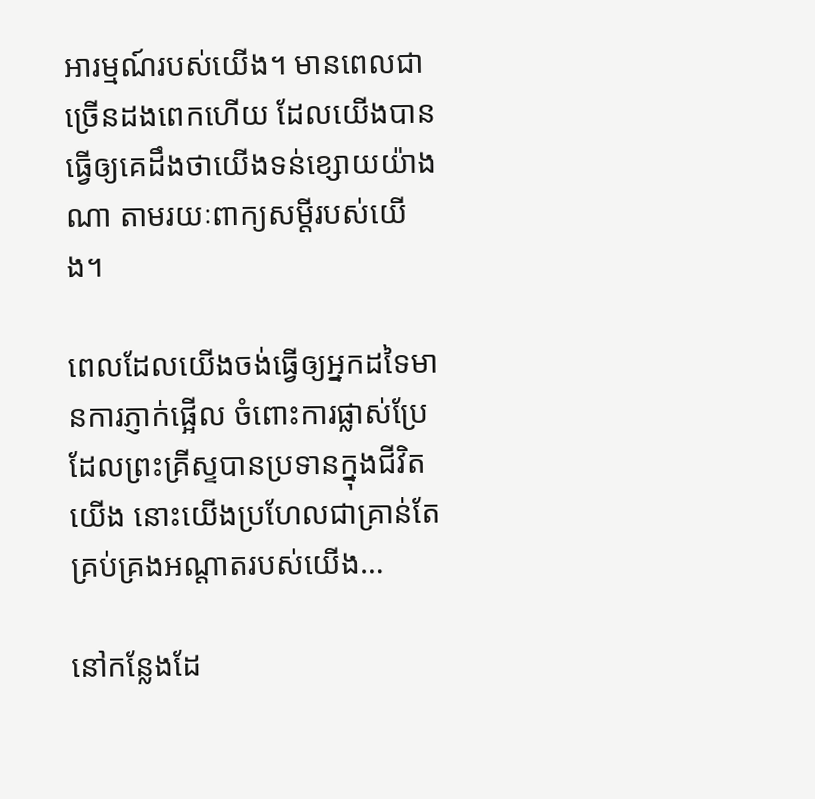អារម្មណ៍របស់យើង។ មានពេលជាច្រើនដងពេកហើយ ដែលយើងបានធ្វើឲ្យគេដឹងថាយើងទន់ខ្សោយយ៉ាងណា តាមរយៈពាក្យសម្តីរបស់យើង។

ពេលដែលយើងចង់ធ្វើឲ្យអ្នកដទៃមានការភ្ញាក់ផ្អើល ចំពោះការផ្លាស់ប្រែ ដែលព្រះគ្រីស្ទបានប្រទានក្នុងជីវិតយើង នោះយើងប្រហែលជាគ្រាន់តែគ្រប់គ្រងអណ្តាតរបស់យើង…

នៅកន្លែងដែ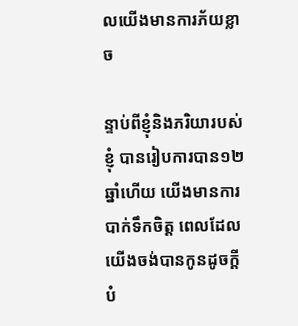លយើងមានការភ័យខ្លាច

ន្ទាប់ពីខ្ញុំនិងភរិយារបស់ខ្ញុំ បានរៀបការបាន១២ឆ្នាំហើយ យើងមានការបាក់ទឹកចិត្ត ពេលដែលយើងចង់បានកូនដូចក្តីបំ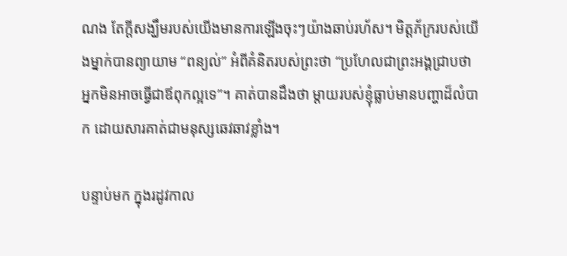ណង តែក្តីសង្ឃឹមរបស់យើងមានការឡើងចុះៗយ៉ាងឆាប់រហ័ស។ មិត្តភ័ក្ររបស់យើងម្នាក់បានព្យាយាម “ពន្យល់” អំពីគំនិតរបស់ព្រះថា “ប្រហែលជាព្រះអង្គជ្រាបថា អ្នកមិនអាចធ្វើជាឪពុកល្អទេ”។ គាត់បានដឹងថា ម្តាយរបស់ខ្ញុំធ្លាប់មានបញ្ហាដ៏លំបាក ដោយសារគាត់ជាមនុស្សឆេវឆាវខ្លាំង។

បន្ទាប់មក ក្នុងរដូវកាល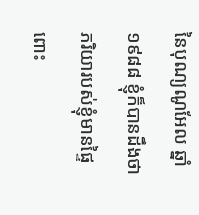នៃបុណ្យណូអែល ឆ្នាំ១៩៨៨ ខ្ញុំក៏បានដឹងថា ភរិយារបស់ខ្ញុំមានផ្ទៃពោះ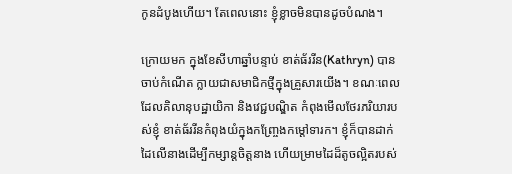កូនដំបូងហើយ។ តែពេលនោះ ខ្ញុំខ្លាចមិនបានដូចបំណង។

ក្រោយមក ក្នុងខែសីហាឆ្នាំបន្ទាប់ ខាត់ធ័ររីន(Kathryn) បានចាប់កំណើត ក្លាយជាសមាជិកថ្មីក្នុងគ្រួសារយើង។ ខណៈពេលដែលគិលានុបដ្ឋាយិកា និងវេជ្ជបណ្ឌិត កំពុងមើលថែរភរិយារបស់ខ្ញុំ ខាត់ធ័ររីនកំពុងយំក្នុងកញ្ច្រែងកម្តៅទារក។ ខ្ញុំក៏បានដាក់ដៃលើនាងដើម្បីកម្សាន្តចិត្តនាង ហើយម្រាមដៃដ៏តូចល្អិតរបស់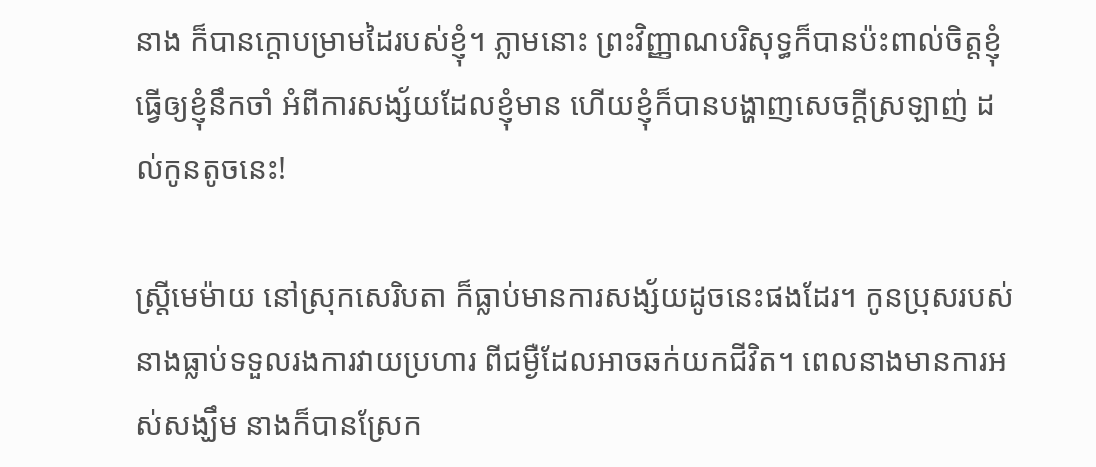នាង ក៏បានក្តោបម្រាមដៃរបស់ខ្ញុំ។ ភ្លាមនោះ ព្រះវិញ្ញាណបរិសុទ្ធក៏បានប៉ះពាល់ចិត្តខ្ញុំ ធ្វើឲ្យខ្ញុំនឹកចាំ អំពីការសង្ស័យដែលខ្ញុំមាន ហើយខ្ញុំក៏បានបង្ហាញសេចក្តីស្រឡាញ់ ដល់កូនតូចនេះ!

ស្រ្តីមេម៉ាយ នៅស្រុកសេរិបតា ក៏ធ្លាប់មានការសង្ស័យដូចនេះផងដែរ។ កូនប្រុសរបស់នាងធ្លាប់ទទួលរងការវាយប្រហារ ពីជម្ងឺដែលអាចឆក់យកជីវិត។ ពេលនាងមានការអស់សង្ឃឹម នាងក៏បានស្រែក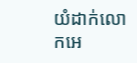យំដាក់លោកអេ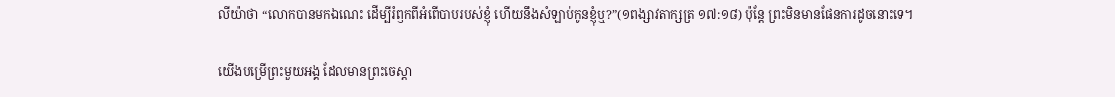លីយ៉ាថា “លោកបានមកឯណេះ ដើម្បីរំឭកពីអំពើបាបរបស់ខ្ញុំ ហើយនឹងសំឡាប់កូនខ្ញុំឬ?”(១ពង្សាវតាក្សត្រ ១៧:១៨) ប៉ុន្តែ ព្រះមិនមានផែនការដូចនោះទេ។

យើងបម្រើព្រះមួយអង្គ ដែលមានព្រះចេស្តា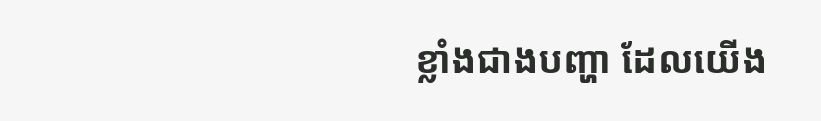ខ្លាំងជាងបញ្ហា ដែលយើង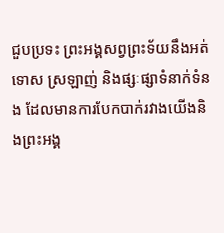ជួបប្រទះ ព្រះអង្គសព្វព្រះទ័យនឹងអត់ទោស ស្រឡាញ់ និងផ្សៈផ្សាទំនាក់ទំនង ដែលមានការបែកបាក់រវាងយើងនិងព្រះអង្គ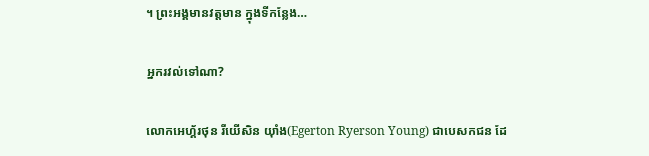។ ព្រះអង្គមានវត្តមាន ក្នុងទីកន្លែង…

អ្នករវល់ទៅណា?

លោកអេហ្គ័រថុន រីយើសិន យ៉ាំង(Egerton Ryerson Young) ជាបេសកជន ដែ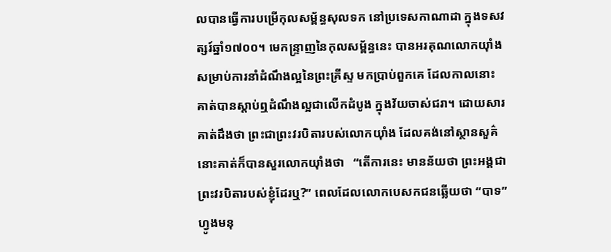លបានធ្វើការបម្រើកុលសម្ព័ន្ធសុលទក នៅប្រទេសកាណាដា ក្នុងទសវត្សរ៍ឆ្នាំ១៧០០។ មេកន្ទ្រាញនៃកុលសម្ព័ន្ធនេះ បានអរគុណលោកយ៉ាំង សម្រាប់ការនាំដំណឹងល្អនៃព្រះគ្រីស្ទ មកប្រាប់ពួកគេ ដែលកាលនោះ គាត់បានស្តាប់ឮដំណឹងល្អជាលើកដំបូង ក្នុងវ័យចាស់ជរា។ ដោយសារគាត់ដឹងថា ព្រះជាព្រះវរបិតារបស់លោកយ៉ាំង ដែលគង់នៅស្ថានសួគ៌ នោះគាត់ក៏បានសួរលោកយ៉ាំងថា   “តើការនេះ មានន័យថា ព្រះអង្គជាព្រះវរបិតារបស់ខ្ញុំដែរឬ?” ពេលដែលលោកបេសកជនឆ្លើយថា “បាទ” ហ្វូងមនុ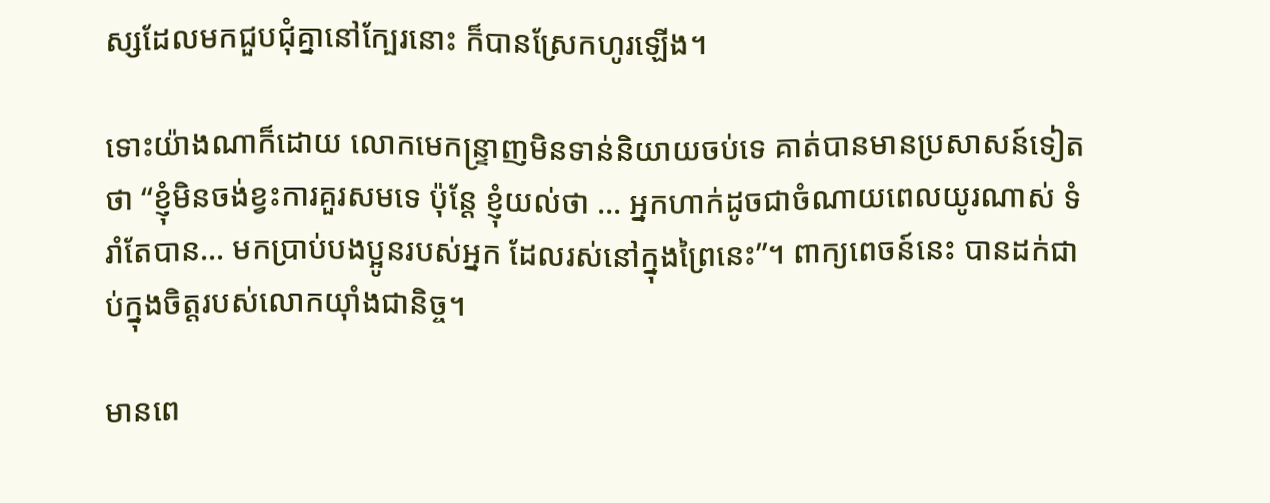ស្សដែលមកជួបជុំគ្នានៅក្បែរនោះ ក៏បានស្រែកហូរឡើង។

ទោះយ៉ាងណាក៏ដោយ លោកមេកន្រ្ទាញមិនទាន់និយាយចប់ទេ គាត់បានមានប្រសាសន៍ទៀតថា “ខ្ញុំមិនចង់ខ្វះការគួរសមទេ ប៉ុន្តែ ខ្ញុំយល់ថា … អ្នកហាក់ដូចជាចំណាយពេលយូរណាស់ ទំរាំតែបាន… មកប្រាប់បងប្អូនរបស់អ្នក ដែលរស់នៅក្នុងព្រៃនេះ”។ ពាក្យពេចន៍នេះ បានដក់ជាប់ក្នុងចិត្តរបស់លោកយ៉ាំងជានិច្ច។

មានពេ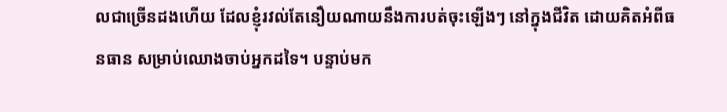លជាច្រើនដងហើយ ដែលខ្ញុំរវល់តែនឿយណាយនឹងការបត់ចុះឡើងៗ នៅក្នុងជីវិត ដោយគិតអំពីធនធាន សម្រាប់ឈោងចាប់អ្នកដទៃ។ បន្ទាប់មក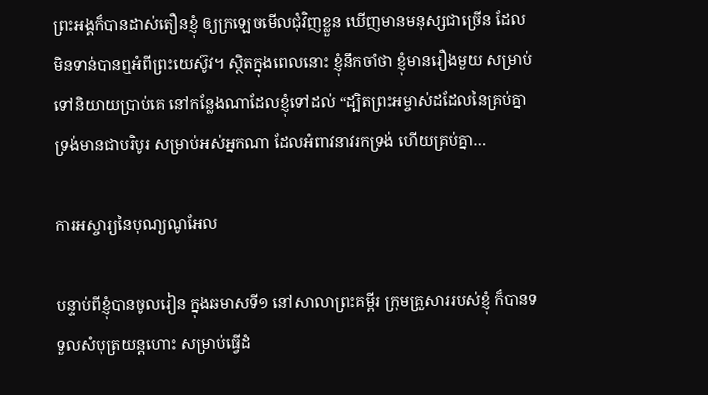ព្រះអង្គក៏បានដាស់តឿនខ្ញុំ ឲ្យក្រឡេចមើលជុំវិញខ្លួន ឃើញមានមនុស្សជាច្រើន ដែលមិនទាន់បានឮអំពីព្រះយេស៊ូវ។ ស្ថិតក្នុងពេលនោះ ខ្ញុំនឹកចាំថា ខ្ញុំមានរឿងមួយ សម្រាប់ទៅនិយាយប្រាប់គេ នៅកន្លែងណាដែលខ្ញុំទៅដល់ “ដ្បិតព្រះអម្ចាស់ដដែលនៃគ្រប់គ្នា ទ្រង់មានជាបរិបូរ សម្រាប់អស់អ្នកណា ដែលអំពាវនាវរកទ្រង់ ហើយគ្រប់គ្នា…

ការអស្ចារ្យនៃបុណ្យណូអែល

បន្ទាប់ពីខ្ញុំបានចូលរៀន ក្នុងឆមាសទី១ នៅសាលាព្រះគម្ពីរ ក្រុមគ្រួសាររបស់ខ្ញុំ ក៏បានទទួលសំបុត្រយន្តហោះ សម្រាប់ធ្វើដំ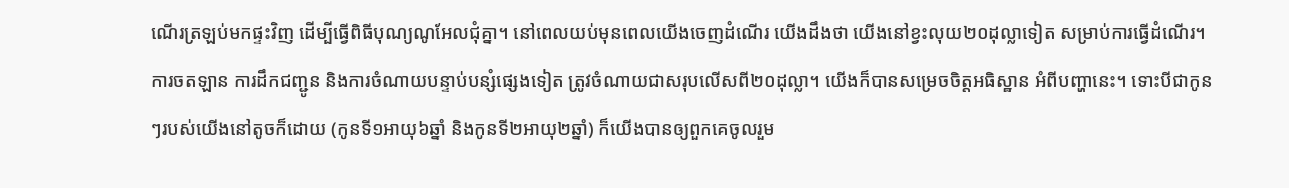ណើរត្រឡប់មកផ្ទះវិញ ដើម្បីធ្វើពិធីបុណ្យណូអែលជុំគ្នា។ នៅពេលយប់មុនពេលយើងចេញដំណើរ យើងដឹងថា យើងនៅខ្វះលុយ២០ដុល្លាទៀត សម្រាប់ការធ្វើដំណើរ។ ការចតឡាន ការដឹកជញ្ជូន និងការចំណាយបន្ទាប់បន្សំផ្សេងទៀត ត្រូវចំណាយជាសរុបលើសពី២០ដុល្លា។ យើងក៏បានសម្រេចចិត្តអធិស្ឋាន អំពីបញ្ហានេះ។ ទោះបីជាកូនៗរបស់យើងនៅតូចក៏ដោយ (កូនទី១អាយុ៦ឆ្នាំ និងកូនទី២អាយុ២ឆ្នាំ) ក៏យើងបានឲ្យពួកគេចូលរួម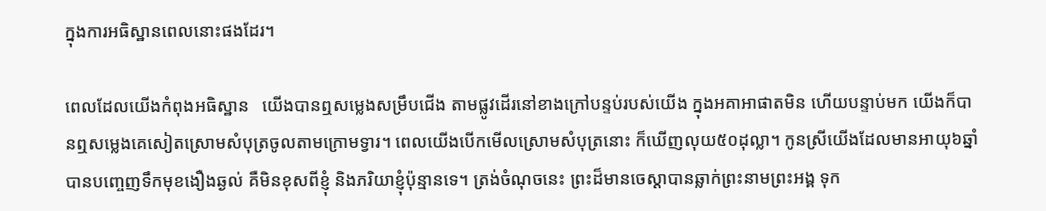ក្នុងការអធិស្ឋានពេលនោះផងដែរ។

ពេលដែលយើងកំពុងអធិស្ឋាន   យើងបានឮសម្លេងសម្រឹបជើង តាមផ្លូវដើរនៅខាងក្រៅបន្ទប់របស់យើង ក្នុងអគាអាផាតមិន ហើយបន្ទាប់មក យើងក៏បានឮសម្លេងគេសៀតស្រោមសំបុត្រចូលតាមក្រោមទ្វារ។ ពេលយើងបើកមើលស្រោមសំបុត្រនោះ ក៏ឃើញលុយ៥០ដុល្លា។ កូនស្រីយើងដែលមានអាយុ៦ឆ្នាំ បានបញ្ចេញទឹកមុខងឿងឆ្ងល់ គឺមិនខុសពីខ្ញុំ និងភរិយាខ្ញុំប៉ុន្មានទេ។ ត្រង់ចំណុចនេះ ព្រះដ៏មានចេស្តាបានឆ្លាក់ព្រះនាមព្រះអង្គ ទុក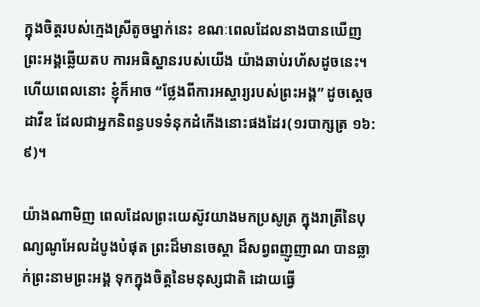ក្នុងចិត្តរបស់ក្មេងស្រីតូចម្នាក់នេះ ខណៈពេលដែលនាងបានឃើញព្រះអង្គឆ្លើយតប ការអធិស្ឋានរបស់យើង យ៉ាងឆាប់រហ័សដូចនេះ។ ហើយពេលនោះ ខ្ញុំក៏អាច “ថ្លែងពីការអស្ចារ្យរបស់ព្រះអង្គ” ដូចស្តេចដាវីឌ ដែលជាអ្នកនិពន្ធបទទំនុកដំកើងនោះផងដែរ(១របាក្សត្រ ១៦:៩)។

យ៉ាងណាមិញ ពេលដែលព្រះយេស៊ូវយាងមកប្រសូត្រ ក្នុងរាត្រីនៃបុណ្យណូអែលដំបូងបំផុត ព្រះដ៏មានចេស្តា ដ៏សព្វពញូញាណ បានឆ្លាក់ព្រះនាមព្រះអង្គ ទុកក្នុងចិត្តនៃមនុស្សជាតិ ដោយធ្វើ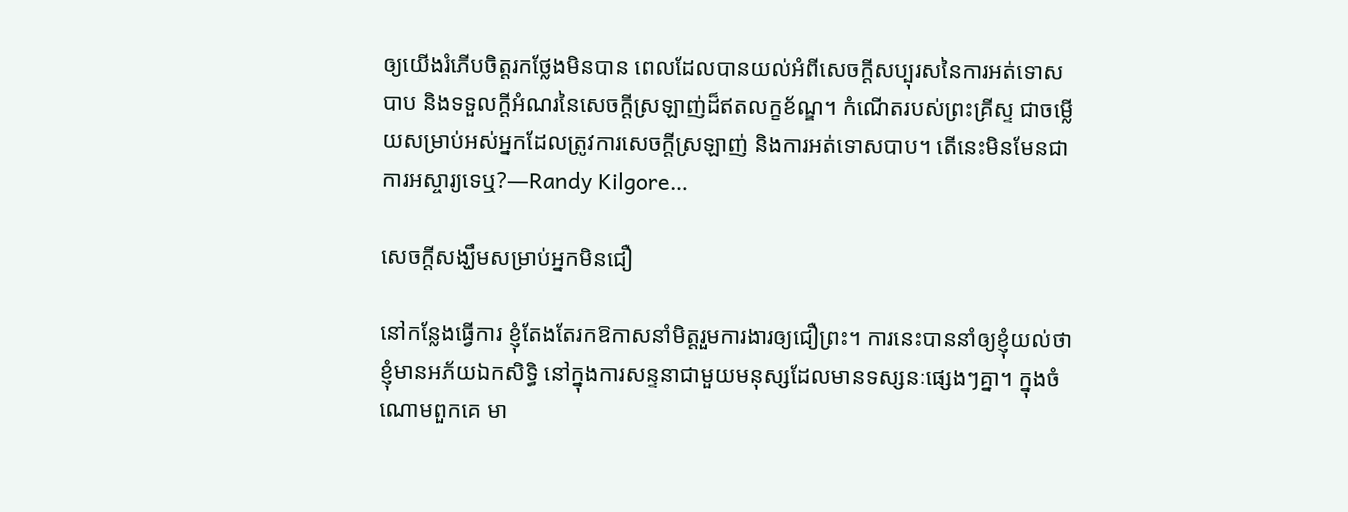ឲ្យយើងរំភើបចិត្តរកថ្លែងមិនបាន ពេលដែលបានយល់អំពីសេចក្តីសប្បុរសនៃការអត់ទោសបាប និងទទួលក្តីអំណរនៃសេចក្តីស្រឡាញ់ដ៏ឥតលក្ខខ័ណ្ឌ។ កំណើតរបស់ព្រះគ្រីស្ទ ជាចម្លើយសម្រាប់អស់អ្នកដែលត្រូវការសេចក្តីស្រឡាញ់ និងការអត់ទោសបាប។ តើនេះមិនមែនជាការអស្ចារ្យទេឬ?—Randy Kilgore…

សេចក្តីសង្ឃឹមសម្រាប់អ្នកមិនជឿ

នៅកន្លែងធ្វើការ ខ្ញុំតែងតែរកឱកាសនាំមិត្តរួមការងារឲ្យជឿព្រះ។ ការនេះបាននាំឲ្យខ្ញុំយល់ថា ខ្ញុំមានអភ័យឯកសិទ្ធិ នៅក្នុងការសន្ទនាជាមួយមនុស្សដែលមានទស្សនៈផ្សេងៗគ្នា។ ក្នុងចំណោមពួកគេ មា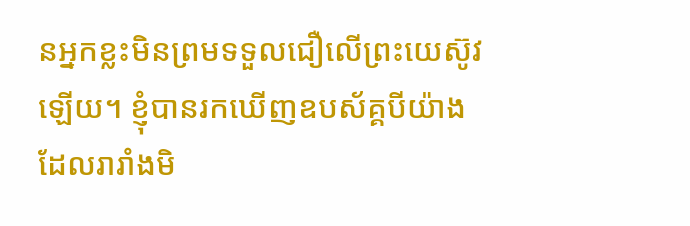នអ្នកខ្លះមិនព្រមទទួលជឿលើព្រះយេស៊ូវឡើយ។ ខ្ញុំបានរកឃើញឧបស័គ្គបីយ៉ាង ដែលរារាំងមិ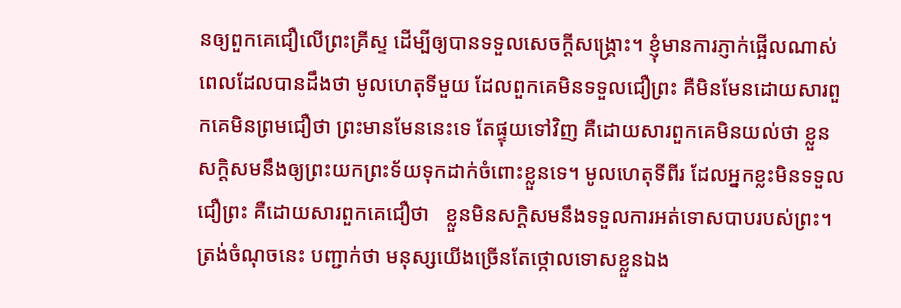នឲ្យពួកគេជឿលើព្រះគ្រីស្ទ ដើម្បីឲ្យបានទទួលសេចក្តីសង្រ្គោះ។ ខ្ញុំមានការភ្ញាក់ផ្អើលណាស់ ពេលដែលបានដឹងថា មូលហេតុទីមួយ ដែលពួកគេមិនទទួលជឿព្រះ គឺមិនមែនដោយសារពួកគេមិនព្រមជឿថា ព្រះមានមែននេះទេ តែផ្ទុយទៅវិញ គឺដោយសារពួកគេមិនយល់ថា ខ្លួនសក្តិសមនឹងឲ្យព្រះយកព្រះទ័យទុកដាក់ចំពោះខ្លួនទេ។ មូលហេតុទីពីរ ដែលអ្នកខ្លះមិនទទួលជឿព្រះ គឺដោយសារពួកគេជឿថា   ខ្លួនមិនសក្តិសមនឹងទទួលការអត់ទោសបាបរបស់ព្រះ។ ត្រង់ចំណុចនេះ បញ្ជាក់ថា មនុស្សយើងច្រើនតែថ្កោលទោសខ្លួនឯង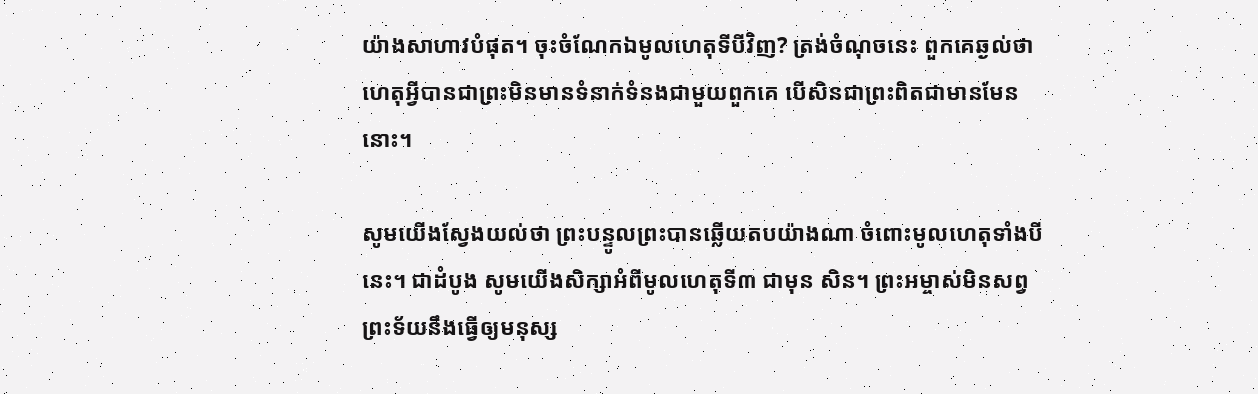យ៉ាងសាហាវបំផុត។ ចុះចំណែកឯមូលហេតុទីបីវិញ? ត្រង់ចំណុចនេះ ពួកគេឆ្ងល់ថា ហេតុអ្វីបានជាព្រះមិនមានទំនាក់ទំនងជាមួយពួកគេ បើសិនជាព្រះពិតជាមានមែននោះ។

សូមយើងស្វែងយល់ថា ព្រះបន្ទូលព្រះបានឆ្លើយតបយ៉ាងណា ចំពោះមូលហេតុទាំងបីនេះ។ ជាដំបូង សូមយើងសិក្សាអំពីមូលហេតុទី៣ ជាមុន សិន។ ព្រះអម្ចាស់មិនសព្វព្រះទ័យនឹងធ្វើឲ្យមនុស្ស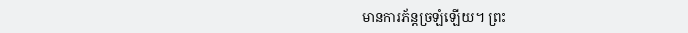មានការភ័ន្តច្រឡំឡើយ។ ព្រះ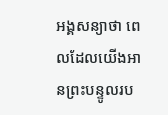អង្គសន្យាថា ពេលដែលយើងអានព្រះបន្ទូលរប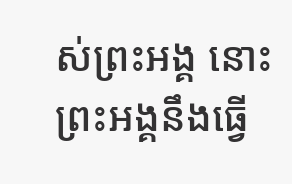ស់ព្រះអង្គ នោះព្រះអង្គនឹងធ្វើ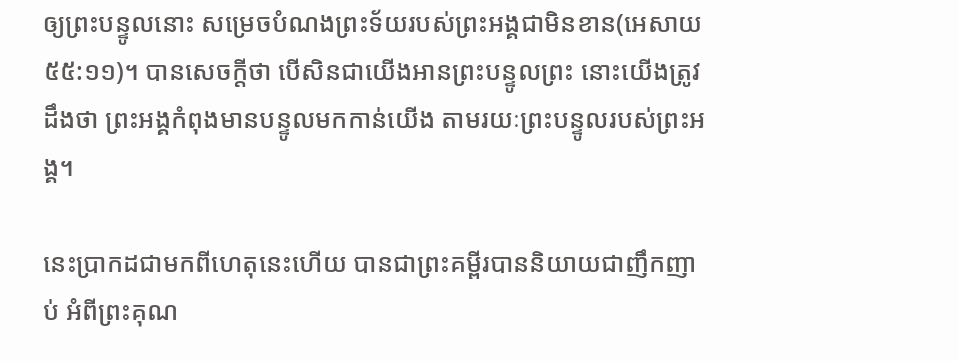ឲ្យព្រះបន្ទូលនោះ សម្រេចបំណងព្រះទ័យរបស់ព្រះអង្គជាមិនខាន(អេសាយ ៥៥:១១)។ បានសេចក្តីថា បើសិនជាយើងអានព្រះបន្ទូលព្រះ នោះយើងត្រូវដឹងថា ព្រះអង្គកំពុងមានបន្ទូលមកកាន់យើង តាមរយៈព្រះបន្ទូលរបស់ព្រះអង្គ។

នេះប្រាកដជាមកពីហេតុនេះហើយ បានជាព្រះគម្ពីរបាននិយាយជាញឹកញាប់ អំពីព្រះគុណ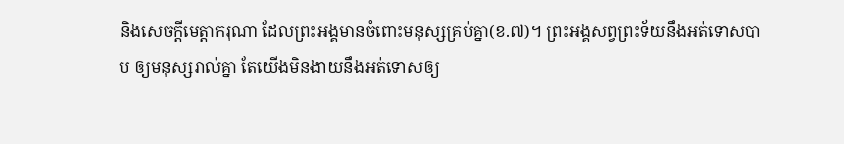និងសេចក្តីមេត្តាករុណា ដែលព្រះអង្គមានចំពោះមនុស្សគ្រប់គ្នា(ខ.៧)។ ព្រះអង្គសព្វព្រះទ័យនឹងអត់ទោសបាប ឲ្យមនុស្សរាល់គ្នា តែយើងមិនងាយនឹងអត់ទោសឲ្យ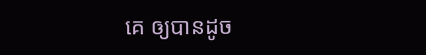គេ ឲ្យបានដូច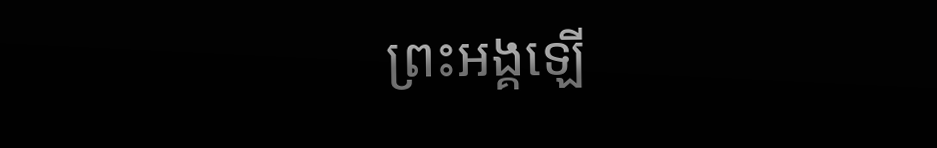ព្រះអង្គឡើ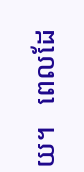យ។   ពេលដែ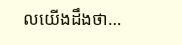លយើងដឹងថា…